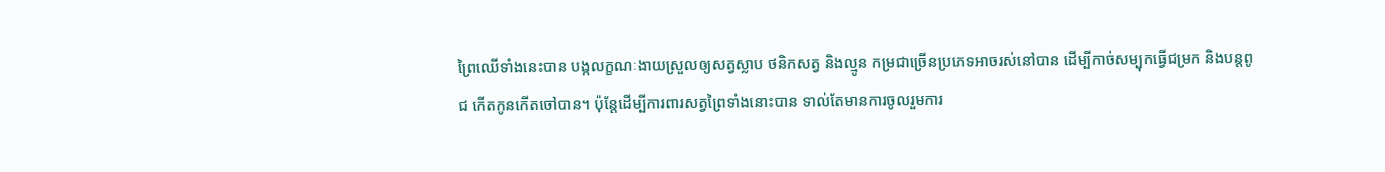ព្រៃឈើទាំងនេះបាន បង្កលក្ខណៈងាយស្រួលឲ្យសត្វស្លាប ថនិកសត្វ និងល្មូន កម្រជាច្រើនប្រភេទអាចរស់នៅបាន ដើម្បីកាច់សម្បុកធ្វើជម្រក និងបន្តពូជ កើតកូនកើតចៅបាន។ ប៉ុន្តែដើម្បីការពារសត្វព្រៃទាំងនោះបាន ទាល់តែមានការចូលរួមការ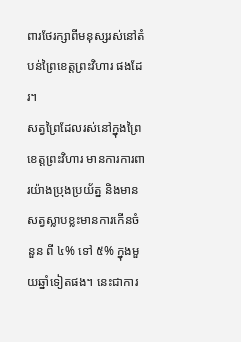ពារថែរក្សាពីមនុស្សរស់នៅតំបន់ព្រៃខេត្តព្រះវិហារ ផងដែរ។
សត្វព្រៃដែលរស់នៅក្នុងព្រៃខេត្តព្រះវិហារ មានការការពារយ៉ាងប្រុងប្រយ័ត្ន និងមានសត្វស្លាបខ្លះមានការកើនចំនួន ពី ៤% ទៅ ៥% ក្នុងមួយឆ្នាំទៀតផង។ នេះជាការ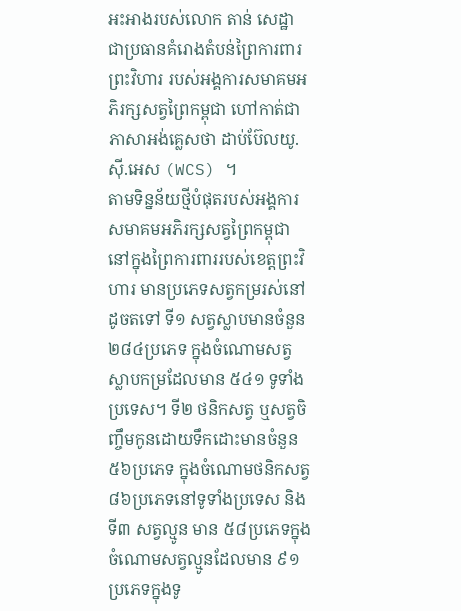អះអាងរបស់លោក តាន់ សេដ្ឋា ជាប្រធានគំរោងតំបន់ព្រៃការពារព្រះវិហារ របស់អង្គការសមាគមអភិរក្សសត្វព្រៃកម្ពុជា ហៅកាត់ជាភាសាអង់គ្លេសថា ដាប់ប៊ែលយូ.ស៊ី.អេស (WCS) ។
តាមទិន្នន័យថ្មីបំផុតរបស់អង្គការសមាគមអភិរក្សសត្វព្រៃកម្ពុជា នៅក្នុងព្រៃការពាររបស់ខេត្តព្រះវិហារ មានប្រភេទសត្វកម្ររស់នៅដូចតទៅ ទី១ សត្វស្លាបមានចំនួន ២៨៤ប្រភេទ ក្នុងចំណោមសត្វស្លាបកម្រដែលមាន ៥៤១ ទូទាំងប្រទេស។ ទី២ ថនិកសត្វ ឬសត្វចិញ្ចឹមកូនដោយទឹកដោះមានចំនួន ៥៦ប្រភេទ ក្នុងចំណោមថនិកសត្វ ៨៦ប្រភេទនៅទូទាំងប្រទេស និងទី៣ សត្វល្មូន មាន ៥៨ប្រភេទក្នុងចំណោមសត្វល្មូនដែលមាន ៩១ប្រភេទក្នុងទូ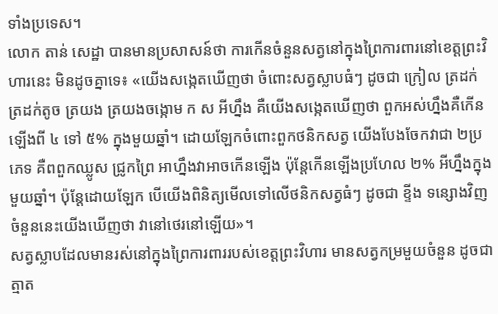ទាំងប្រទេស។
លោក តាន់ សេដ្ឋា បានមានប្រសាសន៍ថា ការកើនចំនួនសត្វនៅក្នុងព្រៃការពារនៅខេត្តព្រះវិហារនេះ មិនដូចគ្នាទេ៖ «យើងសង្កេតឃើញថា ចំពោះសត្វស្លាបធំៗ ដូចជា ក្រៀល ត្រដក់ ត្រដក់តូច ត្រយង ត្រយងចង្កោម ក ស អីហ្នឹង គឺយើងសង្កេតឃើញថា ពួកអស់ហ្នឹងគឺកើនឡើងពី ៤ ទៅ ៥% ក្នុងមួយឆ្នាំ។ ដោយឡែកចំពោះពួកថនិកសត្វ យើងបែងចែកវាជា ២ប្រភេទ គឺពពួកឈ្លូស ជ្រូកព្រៃ អាហ្នឹងវាអាចកើនឡើង ប៉ុន្តែកើនឡើងប្រហែល ២% អីហ្នឹងក្នុងមួយឆ្នាំ។ ប៉ុន្តែដោយឡែក បើយើងពិនិត្យមើលទៅលើថនិកសត្វធំៗ ដូចជា ខ្ទីង ទន្សោងវិញ ចំនួននេះយើងឃើញថា វានៅថេរនៅឡើយ»។
សត្វស្លាបដែលមានរស់នៅក្នុងព្រៃការពាររបស់ខេត្តព្រះវិហារ មានសត្វកម្រមួយចំនួន ដូចជាត្មាត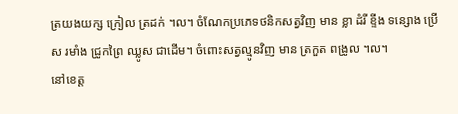ត្រយងយក្ស ក្រៀល ត្រដក់ ។ល។ ចំណែកប្រភេទថនិកសត្វវិញ មាន ខ្លា ដំរី ខ្ទីង ទន្សោង ប្រើស រមាំង ជ្រូកព្រៃ ឈ្លូស ជាដើម។ ចំពោះសត្វល្មូនវិញ មាន ត្រកួត ពង្រូល ។ល។
នៅខេត្ត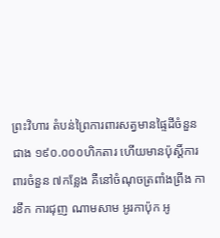ព្រះវិហារ តំបន់ព្រៃការពារសត្វមានផ្ទៃដីចំនួនជាង ១៩០.០០០ហិកតារ ហើយមានប៉ុស្តិ៍ការពារចំនួន ៧កន្លែង គឺនៅចំណុចត្រពាំងព្រីង ការខឹក ការជុញ ណាមសាម អូរកាប៉ុក អូ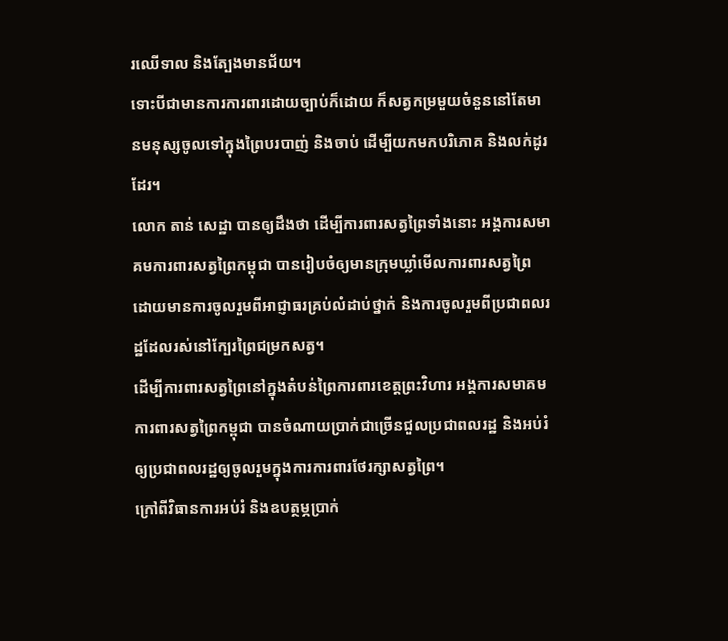រឈើទាល និងត្បែងមានជ័យ។
ទោះបីជាមានការការពារដោយច្បាប់ក៏ដោយ ក៏សត្វកម្រមួយចំនួននៅតែមានមនុស្សចូលទៅក្នុងព្រៃបរបាញ់ និងចាប់ ដើម្បីយកមកបរិភោគ និងលក់ដូរដែរ។
លោក តាន់ សេដ្ឋា បានឲ្យដឹងថា ដើម្បីការពារសត្វព្រៃទាំងនោះ អង្គការសមាគមការពារសត្វព្រៃកម្ពុជា បានរៀបចំឲ្យមានក្រុមឃ្លាំមើលការពារសត្វព្រៃ ដោយមានការចូលរួមពីអាជ្ញាធរគ្រប់លំដាប់ថ្នាក់ និងការចូលរួមពីប្រជាពលរដ្ឋដែលរស់នៅក្បែរព្រៃជម្រកសត្វ។
ដើម្បីការពារសត្វព្រៃនៅក្នុងតំបន់ព្រៃការពារខេត្តព្រះវិហារ អង្គការសមាគមការពារសត្វព្រៃកម្ពុជា បានចំណាយប្រាក់ជាច្រើនជួលប្រជាពលរដ្ឋ និងអប់រំឲ្យប្រជាពលរដ្ឋឲ្យចូលរួមក្នុងការការពារថែរក្សាសត្វព្រៃ។
ក្រៅពីវិធានការអប់រំ និងឧបត្ថម្ភប្រាក់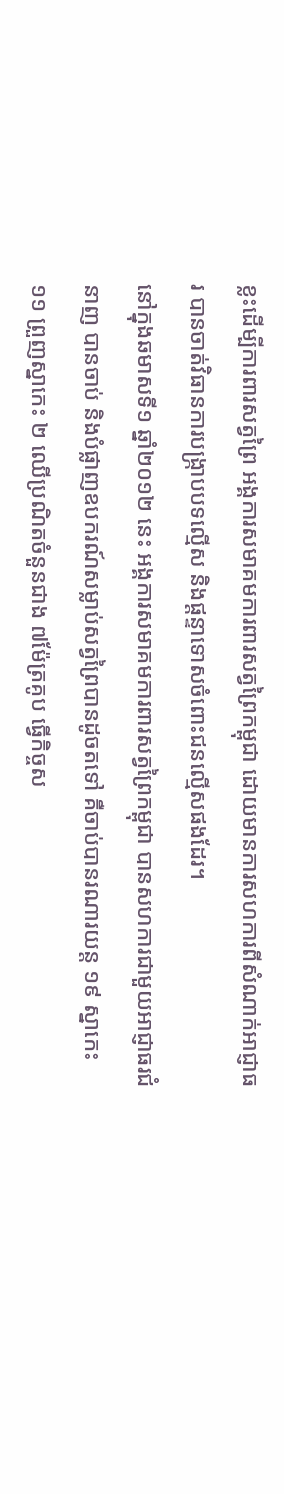ខ្លះដើម្បីការពារសត្វព្រៃ អង្គការសមាគមការពារសត្វព្រៃកម្ពុជា ដោយមានការសហការពីសំណាក់អាជ្ញាធរ បានចាត់វិធានការបង្ក្រាបបទល្មើស និងផ្ដន្ទាទោសចំពោះជនល្មើសផងដែរ។
នៅក្នុងឆមាសទី១ ឆ្នាំ២០១២ នេះ អង្គការសមាគមការពារសត្វព្រៃកម្ពុជា បានសហការជាមួយអាជ្ញាធរជំនាញ បានចាប់ និងបំផ្លាញឧបករណ៍សម្លាប់សត្វព្រៃបានដូចតទៅ គឺចាប់បានរណារយន្ត ១៩ ស្នាកេះ ១១ ព្រួញស្នាកេះ ២ ឈើប្រណិតចំនួនជាង ៧ម៉ែត្រគូប ធ្វើកិច្ចស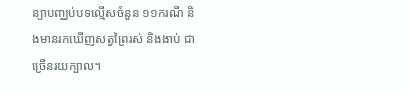ន្យាបញ្ឈប់បទល្មើសចំនួន ១១ករណី និងមានរកឃើញសត្វព្រៃរស់ និងងាប់ ជាច្រើនរយក្បាល។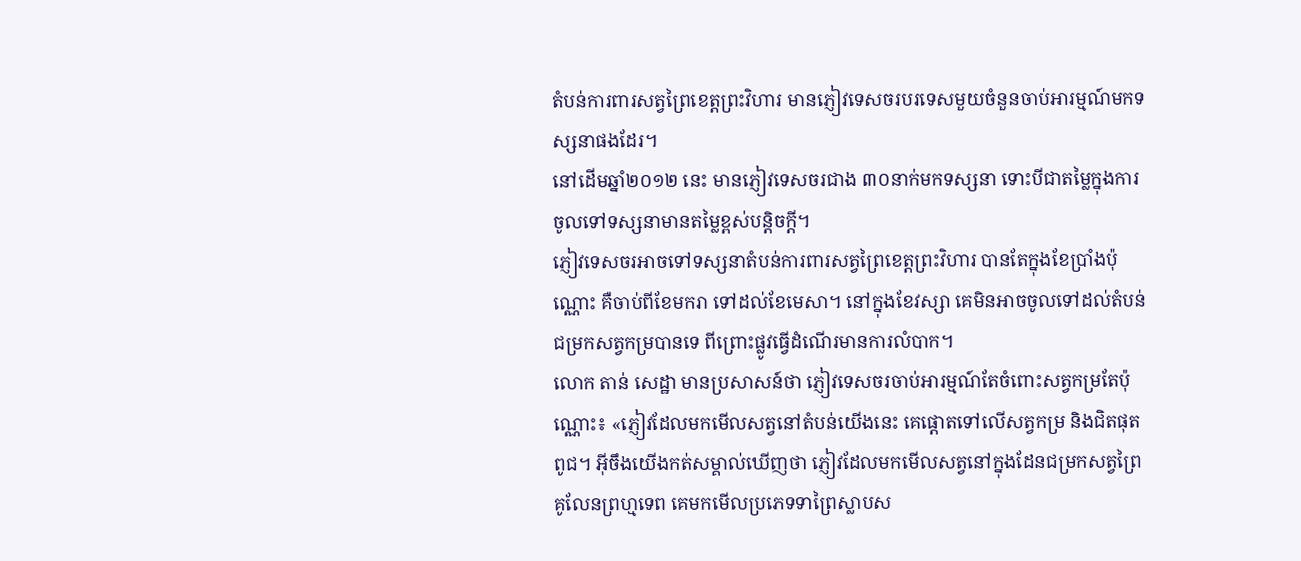តំបន់ការពារសត្វព្រៃខេត្តព្រះវិហារ មានភ្ញៀវទេសចរបរទេសមួយចំនួនចាប់អារម្មណ៍មកទស្សនាផងដែរ។
នៅដើមឆ្នាំ២០១២ នេះ មានភ្ញៀវទេសចរជាង ៣០នាក់មកទស្សនា ទោះបីជាតម្លៃក្នុងការចូលទៅទស្សនាមានតម្លៃខ្ពស់បន្តិចក្ដី។
ភ្ញៀវទេសចរអាចទៅទស្សនាតំបន់ការពារសត្វព្រៃខេត្តព្រះវិហារ បានតែក្នុងខែប្រាំងប៉ុណ្ណោះ គឺចាប់ពីខែមករា ទៅដល់ខែមេសា។ នៅក្នុងខែវស្សា គេមិនអាចចូលទៅដល់តំបន់ជម្រកសត្វកម្របានទេ ពីព្រោះផ្លូវធ្វើដំណើរមានការលំបាក។
លោក តាន់ សេដ្ឋា មានប្រសាសន៍ថា ភ្ញៀវទេសចរចាប់អារម្មណ៍តែចំពោះសត្វកម្រតែប៉ុណ្ណោះ៖ «ភ្ញៀវដែលមកមើលសត្វនៅតំបន់យើងនេះ គេផ្ដោតទៅលើសត្វកម្រ និងជិតផុតពូជ។ អ៊ីចឹងយើងកត់សម្គាល់ឃើញថា ភ្ញៀវដែលមកមើលសត្វនៅក្នុងដែនជម្រកសត្វព្រៃ គូលែនព្រហ្មទេព គេមកមើលប្រភេទទាព្រៃស្លាបស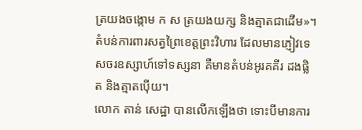ត្រយងចង្កោម ក ស ត្រយងយក្ស និងត្មាតជាដើម»។
តំបន់ការពារសត្វព្រៃខេត្តព្រះវិហារ ដែលមានភ្ញៀវទេសចរឧស្សាហ៍ទៅទស្សនា គឺមានតំបន់អូរគគីរ ដងផ្លិត និងត្មាតប៉ើយ។
លោក តាន់ សេដ្ឋា បានលើកឡើងថា ទោះបីមានការ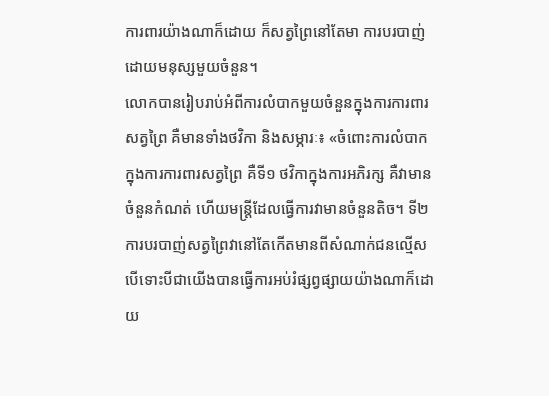ការពារយ៉ាងណាក៏ដោយ ក៏សត្វព្រៃនៅតែមា ការបរបាញ់ដោយមនុស្សមួយចំនួន។
លោកបានរៀបរាប់អំពីការលំបាកមួយចំនួនក្នុងការការពារសត្វព្រៃ គឺមានទាំងថវិកា និងសម្ភារៈ៖ «ចំពោះការលំបាកក្នុងការការពារសត្វព្រៃ គឺទី១ ថវិកាក្នុងការអភិរក្ស គឺវាមានចំនួនកំណត់ ហើយមន្ត្រីដែលធ្វើការវាមានចំនួនតិច។ ទី២ ការបរបាញ់សត្វព្រៃវានៅតែកើតមានពីសំណាក់ជនល្មើស បើទោះបីជាយើងបានធ្វើការអប់រំផ្សព្វផ្សាយយ៉ាងណាក៏ដោយ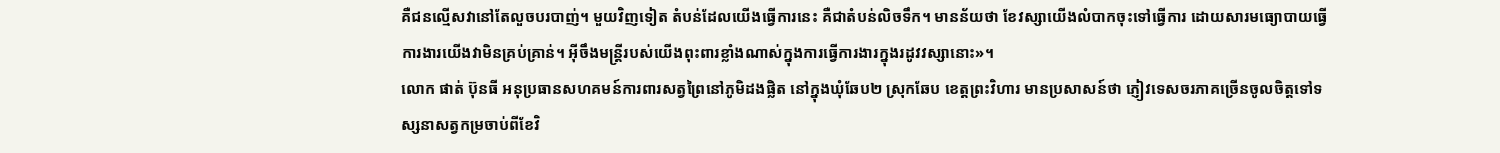គឺជនល្មើសវានៅតែលួចបរបាញ់។ មួយវិញទៀត តំបន់ដែលយើងធ្វើការនេះ គឺជាតំបន់លិចទឹក។ មានន័យថា ខែវស្សាយើងលំបាកចុះទៅធ្វើការ ដោយសារមធ្យោបាយធ្វើការងារយើងវាមិនគ្រប់គ្រាន់។ អ៊ីចឹងមន្ត្រីរបស់យើងពុះពារខ្លាំងណាស់ក្នុងការធ្វើការងារក្នុងរដូវវស្សានោះ»។
លោក ផាត់ ប៊ុនធី អនុប្រធានសហគមន៍ការពារសត្វព្រៃនៅភូមិដងផ្លិត នៅក្នុងឃុំឆែប២ ស្រុកឆែប ខេត្តព្រះវិហារ មានប្រសាសន៍ថា ភ្ញៀវទេសចរភាគច្រើនចូលចិត្តទៅទស្សនាសត្វកម្រចាប់ពីខែវិ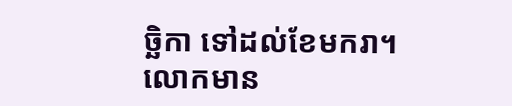ច្ឆិកា ទៅដល់ខែមករា។
លោកមាន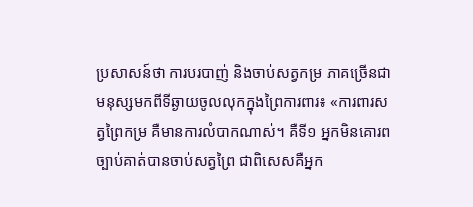ប្រសាសន៍ថា ការបរបាញ់ និងចាប់សត្វកម្រ ភាគច្រើនជាមនុស្សមកពីទីឆ្ងាយចូលលុកក្នុងព្រៃការពារ៖ «ការពារសត្វព្រៃកម្រ គឺមានការលំបាកណាស់។ គឺទី១ អ្នកមិនគោរពច្បាប់គាត់បានចាប់សត្វព្រៃ ជាពិសេសគឺអ្នក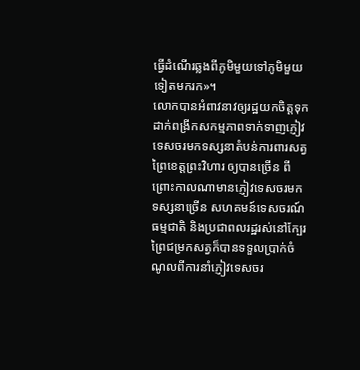ធ្វើដំណើរឆ្លងពីភូមិមួយទៅភូមិមួយទៀតមករក»។
លោកបានអំពាវនាវឲ្យរដ្ឋយកចិត្តទុកដាក់ពង្រីកសកម្មភាពទាក់ទាញភ្ញៀវទេសចរមកទស្សនាតំបន់ការពារសត្វព្រៃខេត្តព្រះវិហារ ឲ្យបានច្រើន ពីព្រោះកាលណាមានភ្ញៀវទេសចរមកទស្សនាច្រើន សហគមន៍ទេសចរណ៍ធម្មជាតិ និងប្រជាពលរដ្ឋរស់នៅក្បែរព្រៃជម្រកសត្វក៏បានទទួលប្រាក់ចំណូលពីការនាំភ្ញៀវទេសចរ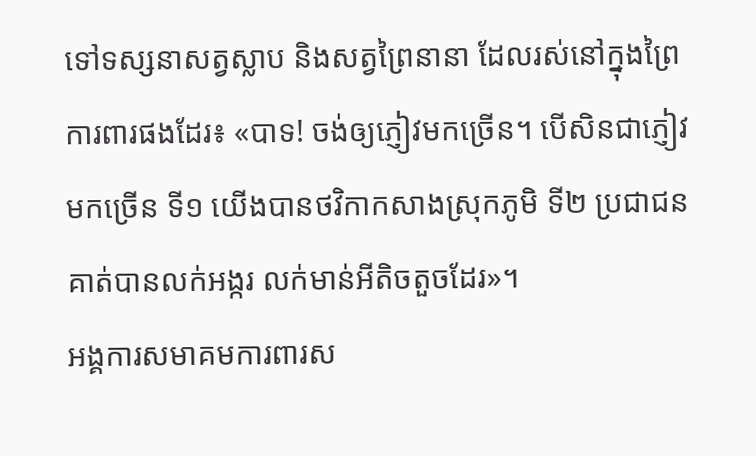ទៅទស្សនាសត្វស្លាប និងសត្វព្រៃនានា ដែលរស់នៅក្នុងព្រៃការពារផងដែរ៖ «បាទ! ចង់ឲ្យភ្ញៀវមកច្រើន។ បើសិនជាភ្ញៀវមកច្រើន ទី១ យើងបានថវិកាកសាងស្រុកភូមិ ទី២ ប្រជាជនគាត់បានលក់អង្ករ លក់មាន់អីតិចតួចដែរ»។
អង្គការសមាគមការពារស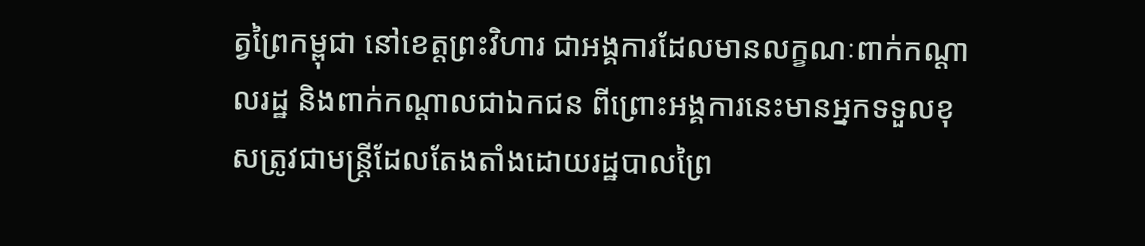ត្វព្រៃកម្ពុជា នៅខេត្តព្រះវិហារ ជាអង្គការដែលមានលក្ខណៈពាក់កណ្ដាលរដ្ឋ និងពាក់កណ្ដាលជាឯកជន ពីព្រោះអង្គការនេះមានអ្នកទទួលខុសត្រូវជាមន្ត្រីដែលតែងតាំងដោយរដ្ឋបាលព្រៃ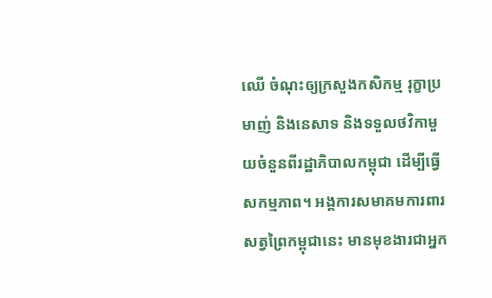ឈើ ចំណុះឲ្យក្រសួងកសិកម្ម រុក្ខាប្រមាញ់ និងនេសាទ និងទទួលថវិកាមួយចំនួនពីរដ្ឋាភិបាលកម្ពុជា ដើម្បីធ្វើសកម្មភាព។ អង្គការសមាគមការពារសត្វព្រៃកម្ពុជានេះ មានមុខងារជាអ្នក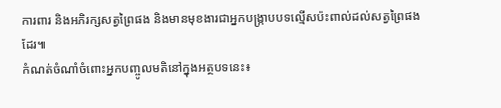ការពារ និងអភិរក្សសត្វព្រៃផង និងមានមុខងារជាអ្នកបង្ក្រាបបទល្មើសប៉ះពាល់ដល់សត្វព្រៃផងដែរ៕
កំណត់ចំណាំចំពោះអ្នកបញ្ចូលមតិនៅក្នុងអត្ថបទនេះ៖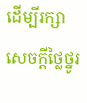ដើម្បីរក្សាសេចក្ដីថ្លៃថ្នូរ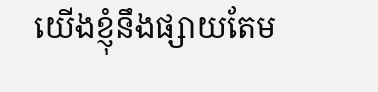យើងខ្ញុំនឹងផ្សាយតែម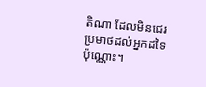តិណា ដែលមិនជេរប្រមាថដល់អ្នកដទៃប៉ុណ្ណោះ។